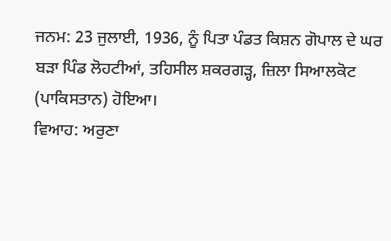ਜਨਮ: 23 ਜੁਲਾਈ, 1936, ਨੂੰ ਪਿਤਾ ਪੰਡਤ ਕਿਸ਼ਨ ਗੋਪਾਲ ਦੇ ਘਰ ਬੜਾ ਪਿੰਡ ਲੋਹਟੀਆਂ, ਤਹਿਸੀਲ ਸ਼ਕਰਗੜ੍ਹ, ਜ਼ਿਲਾ ਸਿਆਲਕੋਟ (ਪਾਕਿਸਤਾਨ) ਹੋਇਆ।
ਵਿਆਹ: ਅਰੁਣਾ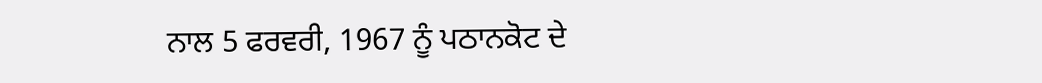ਨਾਲ 5 ਫਰਵਰੀ, 1967 ਨੂੰ ਪਠਾਨਕੋਟ ਦੇ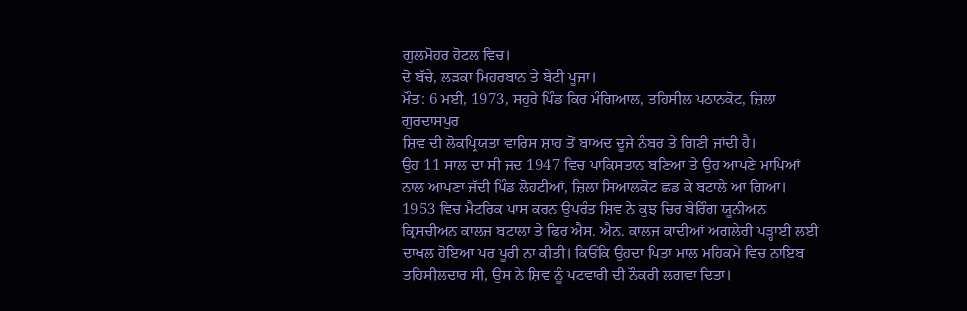ਗੁਲਮੋਹਰ ਹੋਟਲ ਵਿਚ।
ਦੋ ਬੱਚੇ, ਲੜਕਾ ਮਿਹਰਬਾਨ ਤੇ ਬੇਟੀ ਪੂਜਾ।
ਮੌਤ: 6 ਮਈ, 1973, ਸਹੁਰੇ ਪਿੰਡ ਕਿਰ ਮੰਗਿਆਲ, ਤਹਿਸੀਲ ਪਠਾਨਕੋਟ, ਜ਼ਿਲਾ ਗੁਰਦਾਸਪੁਰ
ਸ਼ਿਵ ਦੀ ਲੋਕਪ੍ਰਿਯਤਾ ਵਾਰਿਸ ਸ਼ਾਹ ਤੋਂ ਬਾਅਦ ਦੂਜੇ ਨੰਬਰ ਤੇ ਗਿਣੀ ਜਾਂਦੀ ਹੈ।
ਉਹ 11 ਸਾਲ ਦਾ ਸੀ ਜਦ 1947 ਵਿਚ ਪਾਕਿਸਤਾਨ ਬਣਿਆ ਤੇ ਉਹ ਆਪਣੇ ਮਾਪਿਆਂ ਨਾਲ ਆਪਣਾ ਜੱਦੀ ਪਿੰਡ ਲੋਹਟੀਆਂ, ਜ਼ਿਲਾ ਸਿਆਲਕੋਟ ਛਡ ਕੇ ਬਟਾਲੇ ਆ ਗਿਆ। 1953 ਵਿਚ ਮੈਟਰਿਕ ਪਾਸ ਕਰਨ ਉਪਰੰਤ ਸ਼ਿਵ ਨੇ ਕੁਝ ਚਿਰ ਬੇਰਿੰਗ ਯੂਨੀਅਨ ਕ੍ਰਿਸਚੀਅਨ ਕਾਲਜ ਬਟਾਲਾ ਤੇ ਫਿਰ ਐਸ. ਐਨ. ਕਾਲਜ ਕਾਦੀਆਂ ਅਗਲੇਰੀ ਪੜ੍ਹਾਈ ਲਈ ਦਾਖਲ ਹੋਇਆ ਪਰ ਪੂਰੀ ਨਾ ਕੀਤੀ। ਕਿਓਂਕਿ ਉਹਦਾ ਪਿਤਾ ਮਾਲ ਮਹਿਕਮੇ ਵਿਚ ਨਾਇਬ ਤਹਿਸੀਲਦਾਰ ਸੀ, ਉਸ ਨੇ ਸ਼ਿਵ ਨੂੰ ਪਟਵਾਰੀ ਦੀ ਨੌਕਰੀ ਲਗਵਾ ਦਿਤਾ।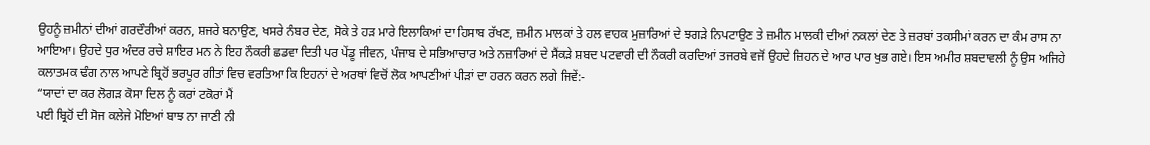ਉਹਨੂੰ ਜ਼ਮੀਨਾਂ ਦੀਆਂ ਗਰਦੌਰੀਆਂ ਕਰਨ, ਸ਼ਜਰੇ ਬਨਾਉਣ, ਖਸਰੇ ਨੰਬਰ ਦੇਣ, ਸੋਕੇ ਤੇ ਹੜ ਮਾਰੇ ਇਲਾਕਿਆਂ ਦਾ ਹਿਸਾਬ ਰੱਖਣ, ਜ਼ਮੀਨ ਮਾਲਕਾਂ ਤੇ ਹਲ ਵਾਹਕ ਮੁਜ਼ਾਰਿਆਂ ਦੇ ਝਗੜੇ ਨਿਪਟਾਉਣ ਤੇ ਜ਼ਮੀਨ ਮਾਲਕੀ ਦੀਆਂ ਨਕਲਾਂ ਦੇਣ ਤੇ ਜ਼ਰਬਾਂ ਤਕਸੀਮਾਂ ਕਰਨ ਦਾ ਕੰਮ ਰਾਸ ਨਾ ਆਇਆ। ਉਹਦੇ ਧੁਰ ਅੰਦਰ ਰਚੇ ਸ਼ਾਇਰ ਮਨ ਨੇ ਇਹ ਨੌਕਰੀ ਛਡਵਾ ਦਿਤੀ ਪਰ ਪੇਂਡੂ ਜੀਵਨ, ਪੰਜਾਬ ਦੇ ਸਭਿਆਚਾਰ ਅਤੇ ਨਜ਼ਾਰਿਆਂ ਦੇ ਸੈਂਕੜੇ ਸ਼ਬਦ ਪਟਵਾਰੀ ਦੀ ਨੌਕਰੀ ਕਰਦਿਆਂ ਤਜਰਬੇ ਵਜੋਂ ਉਹਦੇ ਜ਼ਿਹਨ ਦੇ ਆਰ ਪਾਰ ਖੁਭ ਗਏ। ਇਸ ਅਮੀਰ ਸ਼ਬਦਾਵਲੀ ਨੂੰ ਉਸ ਅਜਿਹੇ ਕਲਾਤਮਕ ਢੰਗ ਨਾਲ ਆਪਣੇ ਬ੍ਰਿਹੋਂ ਭਰਪੂਰ ਗੀਤਾਂ ਵਿਚ ਵਰਤਿਆ ਕਿ ਇਹਨਾਂ ਦੇ ਅਰਥਾਂ ਵਿਚੋਂ ਲੋਕ ਆਪਣੀਆਂ ਪੀੜਾਂ ਦਾ ਹਰਨ ਕਰਨ ਲਗੇ ਜਿਵੇਂ:-
“ਯਾਦਾਂ ਦਾ ਕਰ ਲੋਗੜ ਕੋਸਾ ਦਿਲ ਨੂੰ ਕਰਾਂ ਟਕੋਰਾਂ ਮੈਂ
ਪਈ ਬ੍ਰਿਹੋਂ ਦੀ ਸੋਜ ਕਲੇਜੇ ਮੋਇਆਂ ਬਾਝ ਨਾ ਜਾਣੀ ਨੀ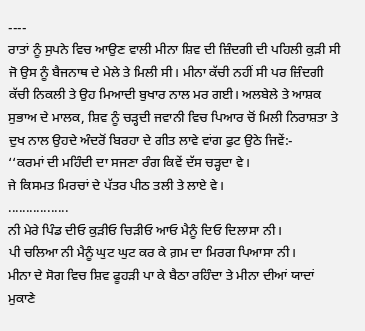----
ਰਾਤਾਂ ਨੂੰ ਸੁਪਨੇ ਵਿਚ ਆਉਣ ਵਾਲੀ ਮੀਨਾ ਸ਼ਿਵ ਦੀ ਜ਼ਿੰਦਗੀ ਦੀ ਪਹਿਲੀ ਕੁੜੀ ਸੀ ਜੋ ਉਸ ਨੂੰ ਬੈਜਨਾਥ ਦੇ ਮੇਲੇ ਤੇ ਮਿਲੀ ਸੀ। ਮੀਨਾ ਕੱਚੀ ਨਹੀਂ ਸੀ ਪਰ ਜ਼ਿੰਦਗੀ ਕੱਚੀ ਨਿਕਲੀ ਤੇ ਉਹ ਮਿਆਦੀ ਬੁਖਾਰ ਨਾਲ ਮਰ ਗਈ। ਅਲਬੇਲੇ ਤੇ ਆਸ਼ਕ ਸੁਭਾਅ ਦੇ ਮਾਲਕ, ਸ਼ਿਵ ਨੂੰ ਚੜ੍ਹਦੀ ਜਵਾਨੀ ਵਿਚ ਪਿਆਰ ਚੋਂ ਮਿਲੀ ਨਿਰਾਸ਼ਤਾ ਤੇ ਦੁਖ ਨਾਲ ਉਹਦੇ ਅੰਦਰੋਂ ਬਿਰਹਾ ਦੇ ਗੀਤ ਲਾਵੇ ਵਾਂਗ ਫੁਟ ਉਠੇ ਜਿਵੇਂ:-
‘‘ਕਰਮਾਂ ਦੀ ਮਹਿੰਦੀ ਦਾ ਸਜਣਾ ਰੰਗ ਕਿਵੇਂ ਦੱਸ ਚੜ੍ਹਦਾ ਵੇ।
ਜੇ ਕਿਸਮਤ ਮਿਰਚਾਂ ਦੇ ਪੱਤਰ ਪੀਠ ਤਲੀ ਤੇ ਲਾਏ ਵੇ।
.................
ਨੀ ਮੇਰੇ ਪਿੰਡ ਦੀਓ ਕੁੜੀਓ ਚਿੜੀਓ ਆਓ ਮੈਨੂੰ ਦਿਓ ਦਿਲਾਸਾ ਨੀ।
ਪੀ ਚਲਿਆ ਨੀ ਮੈਨੂੰ ਘੁਟ ਘੁਟ ਕਰ ਕੇ ਗ਼ਮ ਦਾ ਮਿਰਗ ਪਿਆਸਾ ਨੀ।
ਮੀਨਾ ਦੇ ਸੋਗ ਵਿਚ ਸ਼ਿਵ ਫੂਹੜੀ ਪਾ ਕੇ ਬੈਠਾ ਰਹਿੰਦਾ ਤੇ ਮੀਨਾ ਦੀਆਂ ਯਾਦਾਂ ਮੁਕਾਣੇ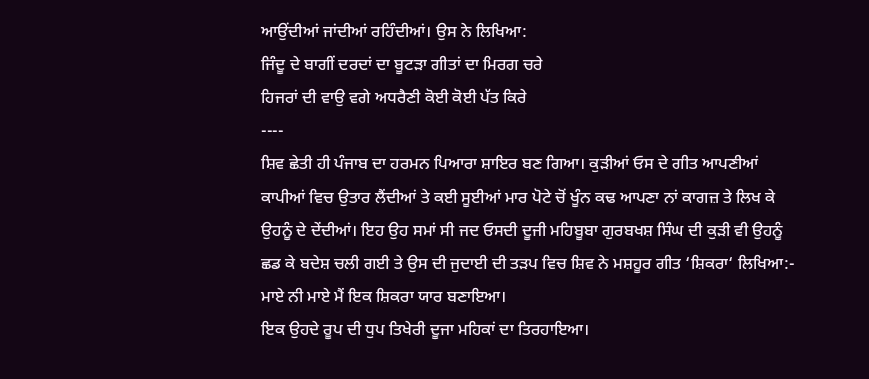ਆਉਂਦੀਆਂ ਜਾਂਦੀਆਂ ਰਹਿੰਦੀਆਂ। ਉਸ ਨੇ ਲਿਖਿਆ:
ਜਿੰਦੂ ਦੇ ਬਾਗੀਂ ਦਰਦਾਂ ਦਾ ਬੂਟੜਾ ਗੀਤਾਂ ਦਾ ਮਿਰਗ ਚਰੇ
ਹਿਜਰਾਂ ਦੀ ਵਾਉ ਵਗੇ ਅਧਰੈਣੀ ਕੋਈ ਕੋਈ ਪੱਤ ਕਿਰੇ
----
ਸ਼ਿਵ ਛੇਤੀ ਹੀ ਪੰਜਾਬ ਦਾ ਹਰਮਨ ਪਿਆਰਾ ਸ਼ਾਇਰ ਬਣ ਗਿਆ। ਕੁੜੀਆਂ ਓਸ ਦੇ ਗੀਤ ਆਪਣੀਆਂ ਕਾਪੀਆਂ ਵਿਚ ਉਤਾਰ ਲੈਂਦੀਆਂ ਤੇ ਕਈ ਸੂਈਆਂ ਮਾਰ ਪੋਟੇ ਚੋਂ ਖੂੰਨ ਕਢ ਆਪਣਾ ਨਾਂ ਕਾਗਜ਼ ਤੇ ਲਿਖ ਕੇ ਉਹਨੂੰ ਦੇ ਦੇਂਦੀਆਂ। ਇਹ ਉਹ ਸਮਾਂ ਸੀ ਜਦ ਓਸਦੀ ਦੂਜੀ ਮਹਿਬੂਬਾ ਗੁਰਬਖਸ਼ ਸਿੰਘ ਦੀ ਕੁੜੀ ਵੀ ਉਹਨੂੰ ਛਡ ਕੇ ਬਦੇਸ਼ ਚਲੀ ਗਈ ਤੇ ਉਸ ਦੀ ਜੁਦਾਈ ਦੀ ਤੜਪ ਵਿਚ ਸ਼ਿਵ ਨੇ ਮਸ਼ਹੂਰ ਗੀਤ ‘ਸ਼ਿਕਰਾ‘ ਲਿਖਿਆ:-
ਮਾਏ ਨੀ ਮਾਏ ਮੈਂ ਇਕ ਸ਼ਿਕਰਾ ਯਾਰ ਬਣਾਇਆ।
ਇਕ ਉਹਦੇ ਰੂਪ ਦੀ ਧੁਪ ਤਿਖੇਰੀ ਦੂਜਾ ਮਹਿਕਾਂ ਦਾ ਤਿਰਹਾਇਆ।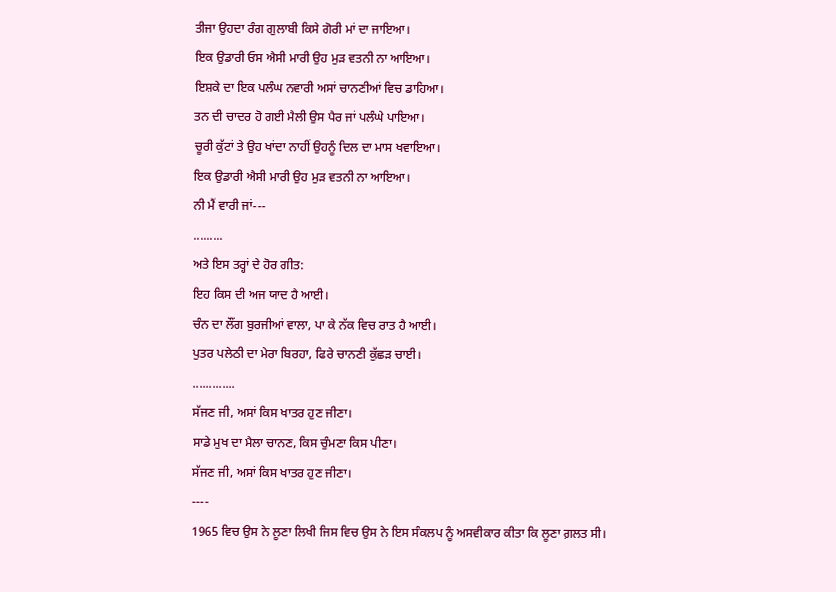ਤੀਜਾ ਉਹਦਾ ਰੰਗ ਗੁਲਾਬੀ ਕਿਸੇ ਗੋਰੀ ਮਾਂ ਦਾ ਜਾਇਆ।
ਇਕ ਉਡਾਰੀ ਓਸ ਐਸੀ ਮਾਰੀ ਉਹ ਮੁੜ ਵਤਨੀ ਨਾ ਆਇਆ।
ਇਸ਼ਕੇ ਦਾ ਇਕ ਪਲੰਘ ਨਵਾਰੀ ਅਸਾਂ ਚਾਨਣੀਆਂ ਵਿਚ ਡਾਹਿਆ।
ਤਨ ਦੀ ਚਾਦਰ ਹੋ ਗਈ ਮੈਲੀ ਉਸ ਪੈਰ ਜਾਂ ਪਲੰਘੇ ਪਾਇਆ।
ਚੂਰੀ ਕੁੱਟਾਂ ਤੇ ਉਹ ਖਾਂਦਾ ਨਾਹੀਂ ਉਹਨੂੰ ਦਿਲ ਦਾ ਮਾਸ ਖਵਾਇਆ।
ਇਕ ਉਡਾਰੀ ਐਸੀ ਮਾਰੀ ਉਹ ਮੁੜ ਵਤਨੀ ਨਾ ਆਇਆ।
ਨੀ ਮੈਂ ਵਾਰੀ ਜਾਂ---
.........
ਅਤੇ ਇਸ ਤਰ੍ਹਾਂ ਦੇ ਹੋਰ ਗੀਤ:
ਇਹ ਕਿਸ ਦੀ ਅਜ ਯਾਦ ਹੈ ਆਈ।
ਚੰਨ ਦਾ ਲੌਂਗ ਬੁਰਜੀਆਂ ਵਾਲਾ, ਪਾ ਕੇ ਨੱਕ ਵਿਚ ਰਾਤ ਹੈ ਆਈ।
ਪੁਤਰ ਪਲੇਠੀ ਦਾ ਮੇਰਾ ਬਿਰਹਾ, ਫਿਰੇ ਚਾਨਣੀ ਕੁੱਛੜ ਚਾਈ।
.............
ਸੱਜਣ ਜੀ, ਅਸਾਂ ਕਿਸ ਖਾਤਰ ਹੁਣ ਜੀਣਾ।
ਸਾਡੇ ਮੁਖ ਦਾ ਮੈਲਾ ਚਾਨਣ, ਕਿਸ ਚੁੰਮਣਾ ਕਿਸ ਪੀਣਾ।
ਸੱਜਣ ਜੀ, ਅਸਾਂ ਕਿਸ ਖਾਤਰ ਹੁਣ ਜੀਣਾ।
----
1965 ਵਿਚ ਉਸ ਨੇ ਲੂਣਾ ਲਿਖੀ ਜਿਸ ਵਿਚ ਉਸ ਨੇ ਇਸ ਸੰਕਲਪ ਨੂੰ ਅਸਵੀਕਾਰ ਕੀਤਾ ਕਿ ਲੂਣਾ ਗ਼ਲਤ ਸੀ।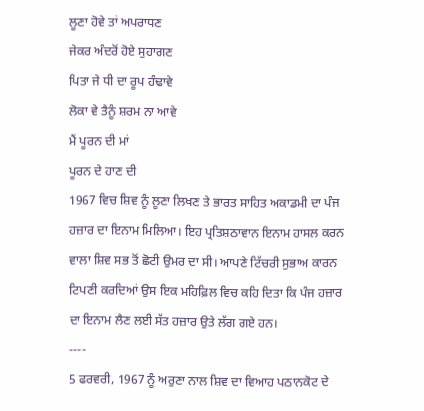ਲੂਣਾ ਹੋਵੇ ਤਾਂ ਅਪਰਾਧਣ
ਜੇਕਰ ਅੰਦਰੋਂ ਹੋਏ ਸੁਹਾਗਣ
ਪਿਤਾ ਜੇ ਧੀ ਦਾ ਰੂਪ ਹੰਢਾਵੇ
ਲੋਕਾ ਵੇ ਤੈਨੂੰ ਸ਼ਰਮ ਨਾ ਆਵੇ
ਮੈਂ ਪੂਰਨ ਦੀ ਮਾਂ
ਪੂਰਨ ਦੇ ਹਾਣ ਦੀ
1967 ਵਿਚ ਸ਼ਿਵ ਨੂੰ ਲੂਣਾ ਲਿਖਣ ਤੇ ਭਾਰਤ ਸਾਹਿਤ ਅਕਾਡਮੀ ਦਾ ਪੰਜ ਹਜ਼ਾਰ ਦਾ ਇਨਾਮ ਮਿਲਿਆ। ਇਹ ਪ੍ਰਤਿਸ਼ਠਾਵਾਨ ਇਨਾਮ ਹਾਸਲ ਕਰਨ ਵਾਲਾ ਸ਼ਿਵ ਸਭ ਤੋਂ ਛੋਟੀ ਉਮਰ ਦਾ ਸੀ। ਆਪਣੇ ਟਿੱਚਰੀ ਸੁਭਾਅ ਕਾਰਨ ਟਿਪਣੀ ਕਰਦਿਆਂ ਉਸ ਇਕ ਮਹਿਫ਼ਿਲ ਵਿਚ ਕਹਿ ਦਿਤਾ ਕਿ ਪੰਜ ਹਜ਼ਾਰ ਦਾ ਇਨਾਮ ਲੈਣ ਲਈ ਸੱਤ ਹਜ਼ਾਰ ਉਤੇ ਲੱਗ ਗਏ ਹਨ।
----
5 ਫਰਵਰੀ, 1967 ਨੂੰ ਅਰੁਣਾ ਨਾਲ ਸ਼ਿਵ ਦਾ ਵਿਆਹ ਪਠਾਨਕੋਟ ਦੇ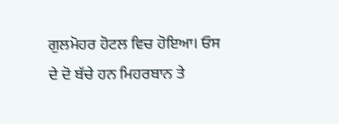ਗੁਲਮੋਹਰ ਹੋਟਲ ਵਿਚ ਹੋਇਆ। ਓਸ ਦੇ ਦੋ ਬੱਚੇ ਹਨ ਮਿਹਰਬਾਨ ਤੇ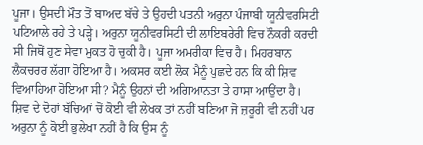ਪੂਜਾ। ਉਸਦੀ ਮੌਤ ਤੋਂ ਬਾਅਦ ਬੱਚੇ ਤੇ ਉਹਦੀ ਪਤਨੀ ਅਰੁਨਾ ਪੰਜਾਬੀ ਯੂਨੀਵਰਸਿਟੀ ਪਟਿਆਲੇ ਰਹੇ ਤੇ ਪੜ੍ਹੇ। ਅਰੁਨਾ ਯੂਨੀਵਰਸਿਟੀ ਦੀ ਲਾਇਬਰੇਰੀ ਵਿਚ ਨੌਕਰੀ ਕਰਦੀ ਸੀ ਜਿਥੋਂ ਹੁਣ ਸੇਵਾ ਮੁਕਤ ਹੋ ਚੁਕੀ ਹੈ। ਪੂਜਾ ਅਮਰੀਕਾ ਵਿਚ ਹੈ। ਮਿਹਰਬਾਨ ਲੈਕਚਰਰ ਲੱਗਾ ਹੋਇਆ ਹੈ। ਅਕਸਰ ਕਈ ਲੋਕ ਮੈਨੂੰ ਪੁਛਦੇ ਹਨ ਕਿ ਕੀ ਸ਼ਿਵ ਵਿਆਹਿਆ ਹੋਇਆ ਸੀ? ਮੈਨੂੰ ਉਹਨਾਂ ਦੀ ਅਗਿਆਨਤਾ ਤੇ ਹਾਸਾ ਆਉਂਦਾ ਹੈ। ਸ਼ਿਵ ਦੇ ਦੋਹਾਂ ਬੱਚਿਆਂ ਚੋਂ ਕੋਈ ਵੀ ਲੇਖਕ ਤਾਂ ਨਹੀਂ ਬਣਿਆ ਜੋ ਜ਼ਰੂਰੀ ਵੀ ਨਹੀਂ ਪਰ ਅਰੁਨਾ ਨੂੰ ਕੋਈ ਭੁਲੇਖਾ ਨਹੀਂ ਹੈ ਕਿ ਉਸ ਨੂੰ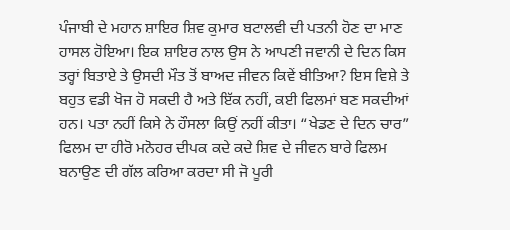ਪੰਜਾਬੀ ਦੇ ਮਹਾਨ ਸ਼ਾਇਰ ਸ਼ਿਵ ਕੁਮਾਰ ਬਟਾਲਵੀ ਦੀ ਪਤਨੀ ਹੋਣ ਦਾ ਮਾਣ ਹਾਸਲ ਹੋਇਆ। ਇਕ ਸ਼ਾਇਰ ਨਾਲ ਉਸ ਨੇ ਆਪਣੀ ਜਵਾਨੀ ਦੇ ਦਿਨ ਕਿਸ ਤਰ੍ਹਾਂ ਬਿਤਾਏ ਤੇ ਉਸਦੀ ਮੌਤ ਤੋਂ ਬਾਅਦ ਜੀਵਨ ਕਿਵੇਂ ਬੀਤਿਆ? ਇਸ ਵਿਸ਼ੇ ਤੇ ਬਹੁਤ ਵਡੀ ਖੋਜ ਹੋ ਸਕਦੀ ਹੈ ਅਤੇ ਇੱਕ ਨਹੀਂ, ਕਈ ਫਿਲਮਾਂ ਬਣ ਸਕਦੀਆਂ ਹਨ। ਪਤਾ ਨਹੀਂ ਕਿਸੇ ਨੇ ਹੌਸਲਾ ਕਿਉਂ ਨਹੀਂ ਕੀਤਾ। “ਖੇਡਣ ਦੇ ਦਿਨ ਚਾਰ” ਫਿਲਮ ਦਾ ਹੀਰੋ ਮਨੋਹਰ ਦੀਪਕ ਕਦੇ ਕਦੇ ਸ਼ਿਵ ਦੇ ਜੀਵਨ ਬਾਰੇ ਫਿਲਮ ਬਨਾਉਣ ਦੀ ਗੱਲ ਕਰਿਆ ਕਰਦਾ ਸੀ ਜੋ ਪੂਰੀ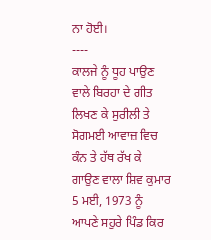ਨਾ ਹੋਈ।
----
ਕਾਲਜੇ ਨੂੰ ਧੂਹ ਪਾਉਣ ਵਾਲੇ ਬਿਰਹਾ ਦੇ ਗੀਤ ਲਿਖਣ ਕੇ ਸੁਰੀਲੀ ਤੇ ਸੋਗਮਈ ਆਵਾਜ਼ ਵਿਚ ਕੰਨ ਤੇ ਹੱਥ ਰੱਖ ਕੇ ਗਾਉਣ ਵਾਲਾ ਸ਼ਿਵ ਕੁਮਾਰ 5 ਮਈ, 1973 ਨੂੰ ਆਪਣੇ ਸਹੁਰੇ ਪਿੰਡ ਕਿਰ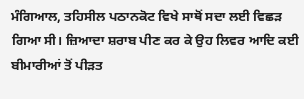ਮੰਗਿਆਲ, ਤਹਿਸੀਲ ਪਠਾਨਕੋਟ ਵਿਖੇ ਸਾਥੋਂ ਸਦਾ ਲਈ ਵਿਛੜ ਗਿਆ ਸੀ। ਜ਼ਿਆਦਾ ਸ਼ਰਾਬ ਪੀਣ ਕਰ ਕੇ ਉਹ ਲਿਵਰ ਆਦਿ ਕਈ ਬੀਮਾਰੀਆਂ ਤੋਂ ਪੀੜਤ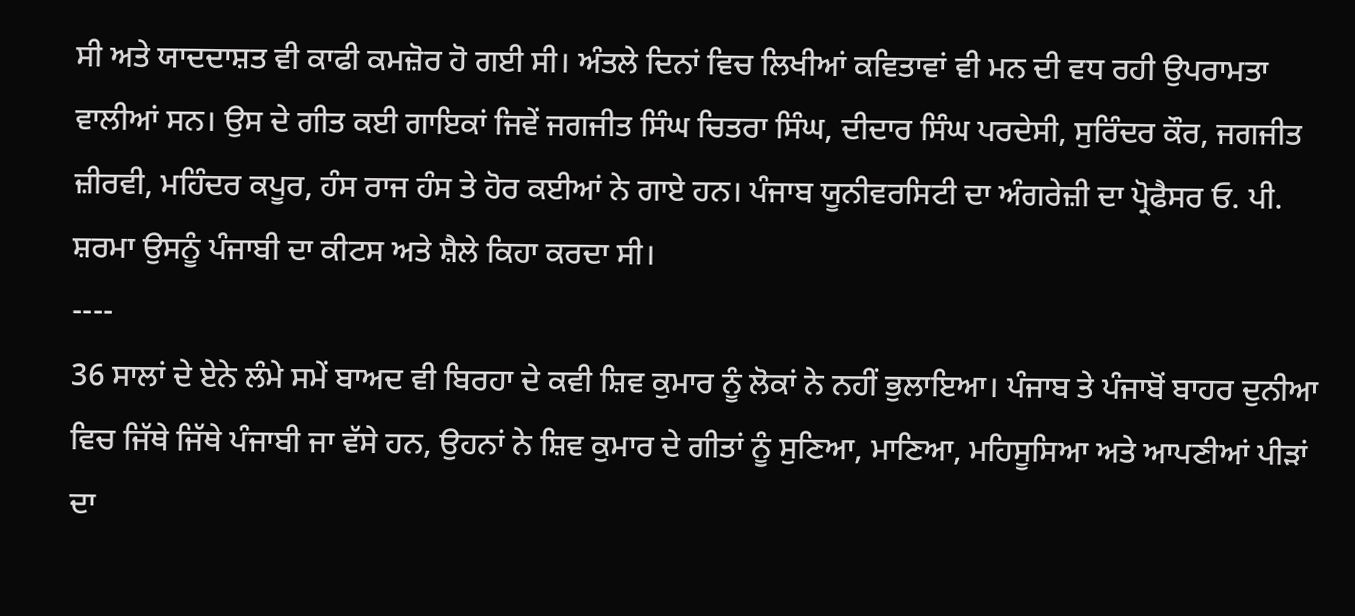ਸੀ ਅਤੇ ਯਾਦਦਾਸ਼ਤ ਵੀ ਕਾਫੀ ਕਮਜ਼ੋਰ ਹੋ ਗਈ ਸੀ। ਅੰਤਲੇ ਦਿਨਾਂ ਵਿਚ ਲਿਖੀਆਂ ਕਵਿਤਾਵਾਂ ਵੀ ਮਨ ਦੀ ਵਧ ਰਹੀ ਉਪਰਾਮਤਾ ਵਾਲੀਆਂ ਸਨ। ਉਸ ਦੇ ਗੀਤ ਕਈ ਗਾਇਕਾਂ ਜਿਵੇਂ ਜਗਜੀਤ ਸਿੰਘ ਚਿਤਰਾ ਸਿੰਘ, ਦੀਦਾਰ ਸਿੰਘ ਪਰਦੇਸੀ, ਸੁਰਿੰਦਰ ਕੌਰ, ਜਗਜੀਤ ਜ਼ੀਰਵੀ, ਮਹਿੰਦਰ ਕਪੂਰ, ਹੰਸ ਰਾਜ ਹੰਸ ਤੇ ਹੋਰ ਕਈਆਂ ਨੇ ਗਾਏ ਹਨ। ਪੰਜਾਬ ਯੂਨੀਵਰਸਿਟੀ ਦਾ ਅੰਗਰੇਜ਼ੀ ਦਾ ਪ੍ਰੋਫੈਸਰ ਓ. ਪੀ. ਸ਼ਰਮਾ ਉਸਨੂੰ ਪੰਜਾਬੀ ਦਾ ਕੀਟਸ ਅਤੇ ਸ਼ੈਲੇ ਕਿਹਾ ਕਰਦਾ ਸੀ।
----
36 ਸਾਲਾਂ ਦੇ ਏਨੇ ਲੰਮੇ ਸਮੇਂ ਬਾਅਦ ਵੀ ਬਿਰਹਾ ਦੇ ਕਵੀ ਸ਼ਿਵ ਕੁਮਾਰ ਨੂੰ ਲੋਕਾਂ ਨੇ ਨਹੀਂ ਭੁਲਾਇਆ। ਪੰਜਾਬ ਤੇ ਪੰਜਾਬੋਂ ਬਾਹਰ ਦੁਨੀਆ ਵਿਚ ਜਿੱਥੇ ਜਿੱਥੇ ਪੰਜਾਬੀ ਜਾ ਵੱਸੇ ਹਨ, ਉਹਨਾਂ ਨੇ ਸ਼ਿਵ ਕੁਮਾਰ ਦੇ ਗੀਤਾਂ ਨੂੰ ਸੁਣਿਆ, ਮਾਣਿਆ, ਮਹਿਸੂਸਿਆ ਅਤੇ ਆਪਣੀਆਂ ਪੀੜਾਂ ਦਾ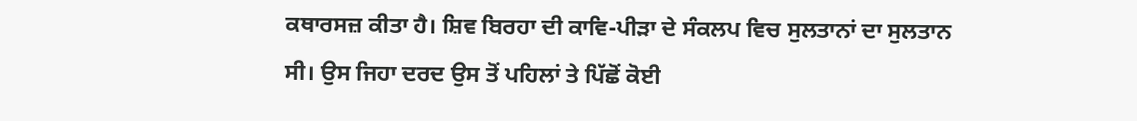ਕਥਾਰਸਜ਼ ਕੀਤਾ ਹੈ। ਸ਼ਿਵ ਬਿਰਹਾ ਦੀ ਕਾਵਿ-ਪੀੜਾ ਦੇ ਸੰਕਲਪ ਵਿਚ ਸੁਲਤਾਨਾਂ ਦਾ ਸੁਲਤਾਨ ਸੀ। ਉਸ ਜਿਹਾ ਦਰਦ ਉਸ ਤੋਂ ਪਹਿਲਾਂ ਤੇ ਪਿੱਛੋਂ ਕੋਈ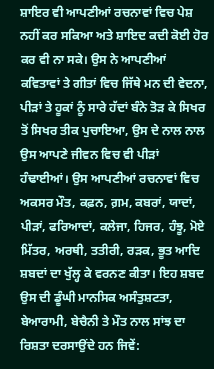ਸ਼ਾਇਰ ਵੀ ਆਪਣੀਆਂ ਰਚਨਾਵਾਂ ਵਿਚ ਪੇਸ਼ ਨਹੀਂ ਕਰ ਸਕਿਆ ਅਤੇ ਸ਼ਾਇਦ ਕਦੀ ਕੋਈ ਹੋਰ ਕਰ ਵੀ ਨਾ ਸਕੇ। ਉਸ ਨੇ ਆਪਣੀਆਂ ਕਵਿਤਾਵਾਂ ਤੇ ਗੀਤਾਂ ਵਿਚ ਜਿੱਥੇ ਮਨ ਦੀ ਵੇਦਨਾ, ਪੀੜਾਂ ਤੇ ਹੂਕਾਂ ਨੂੰ ਸਾਰੇ ਹੱਦਾਂ ਬੰਨੇ ਤੋੜ ਕੇ ਸਿਖਰ ਤੋਂ ਸਿਖਰ ਤੀਕ ਪੁਚਾਇਆ, ਉਸ ਦੇ ਨਾਲ ਨਾਲ ਉਸ ਆਪਣੇ ਜੀਵਨ ਵਿਚ ਵੀ ਪੀੜਾਂ ਹੰਢਾਈਆਂ। ਉਸ ਆਪਣੀਆਂ ਰਚਨਾਵਾਂ ਵਿਚ ਅਕਸਰ ਮੌਤ, ਕਫ਼ਨ, ਗ਼ਮ, ਕਬਰਾਂ, ਯਾਦਾਂ, ਪੀੜਾਂ, ਫਰਿਆਦਾਂ, ਕਲੇਜਾ, ਹਿਜਰ, ਹੰਝੂ, ਮੋਏ ਮਿੱਤਰ, ਅਰਥੀ, ਤਤੀਰੀ, ਰੜਕ, ਭੂਤ ਆਦਿ ਸ਼ਬਦਾਂ ਦਾ ਖੁੱਲ੍ਹ ਕੇ ਵਰਨਣ ਕੀਤਾ। ਇਹ ਸ਼ਬਦ ਉਸ ਦੀ ਡੂੰਘੀ ਮਾਨਸਿਕ ਅਸੰਤੁਸ਼ਟਤਾ, ਬੇਆਰਾਮੀ, ਬੇਚੈਨੀ ਤੇ ਮੌਤ ਨਾਲ ਸਾਂਝ ਦਾ ਰਿਸ਼ਤਾ ਦਰਸਾਉਂਦੇ ਹਨ ਜਿਵੇਂ: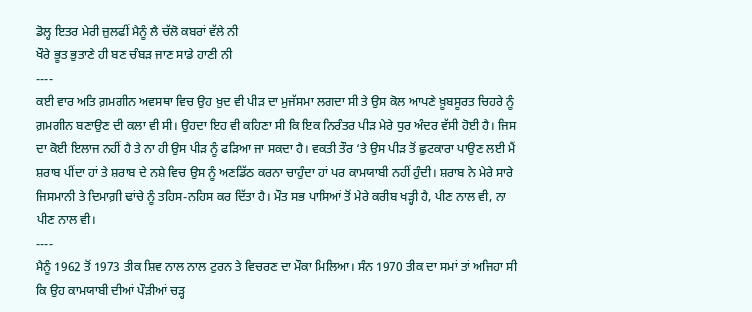ਡੋਲ੍ਹ ਇਤਰ ਮੇਰੀ ਜ਼ੁਲਫੀਂ ਮੈਨੂੰ ਲੈ ਚੱਲੋ ਕਬਰਾਂ ਵੱਲੇ ਨੀ
ਖੌਰੇ ਭੂਤ ਭੁਤਾਣੇ ਹੀ ਬਣ ਚੰਬੜ ਜਾਣ ਸਾਡੇ ਹਾਣੀ ਨੀ
----
ਕਈ ਵਾਰ ਅਤਿ ਗ਼ਮਗੀਨ ਅਵਸਥਾ ਵਿਚ ਉਹ ਖ਼ੁਦ ਵੀ ਪੀੜ ਦਾ ਮੁਜੱਸਮਾ ਲਗਦਾ ਸੀ ਤੇ ਉਸ ਕੋਲ ਆਪਣੇ ਖ਼ੂਬਸੂਰਤ ਚਿਹਰੇ ਨੂੰ ਗ਼ਮਗੀਨ ਬਣਾਉਣ ਦੀ ਕਲਾ ਵੀ ਸੀ। ਉਹਦਾ ਇਹ ਵੀ ਕਹਿਣਾ ਸੀ ਕਿ ਇਕ ਨਿਰੰਤਰ ਪੀੜ ਮੇਰੇ ਧੁਰ ਅੰਦਰ ਵੱਸੀ ਹੋਈ ਹੈ। ਜਿਸ ਦਾ ਕੋਈ ਇਲਾਜ ਨਹੀਂ ਹੈ ਤੇ ਨਾ ਹੀ ਉਸ ਪੀੜ ਨੂੰ ਫੜਿਆ ਜਾ ਸਕਦਾ ਹੈ। ਵਕਤੀ ਤੌਰ ‘ਤੇ ਉਸ ਪੀੜ ਤੋਂ ਛੁਟਕਾਰਾ ਪਾਉਣ ਲਈ ਮੈਂ ਸ਼ਰਾਬ ਪੀਂਦਾ ਹਾਂ ਤੇ ਸ਼ਰਾਬ ਦੇ ਨਸ਼ੇ ਵਿਚ ਉਸ ਨੂੰ ਅਣਡਿੱਠ ਕਰਨਾ ਚਾਹੁੰਦਾ ਹਾਂ ਪਰ ਕਾਮਯਾਬੀ ਨਹੀਂ ਹੁੰਦੀ। ਸ਼ਰਾਬ ਨੇ ਮੇਰੇ ਸਾਰੇ ਜਿਸਮਾਨੀ ਤੇ ਦਿਮਾਗ਼ੀ ਢਾਂਚੇ ਨੂੰ ਤਹਿਸ-ਨਹਿਸ ਕਰ ਦਿੱਤਾ ਹੈ। ਮੌਤ ਸਭ ਪਾਸਿਆਂ ਤੋਂ ਮੇਰੇ ਕਰੀਬ ਖੜ੍ਹੀ ਹੈ, ਪੀਣ ਨਾਲ ਵੀ, ਨਾ ਪੀਣ ਨਾਲ ਵੀ।
----
ਮੈਨੂੰ 1962 ਤੋਂ 1973 ਤੀਕ ਸ਼ਿਵ ਨਾਲ ਨਾਲ ਟੁਰਨ ਤੇ ਵਿਚਰਣ ਦਾ ਮੌਕਾ ਮਿਲਿਆ। ਸੰਨ 1970 ਤੀਕ ਦਾ ਸਮਾਂ ਤਾਂ ਅਜਿਹਾ ਸੀ ਕਿ ਉਹ ਕਾਮਯਾਬੀ ਦੀਆਂ ਪੌੜੀਆਂ ਚੜ੍ਹ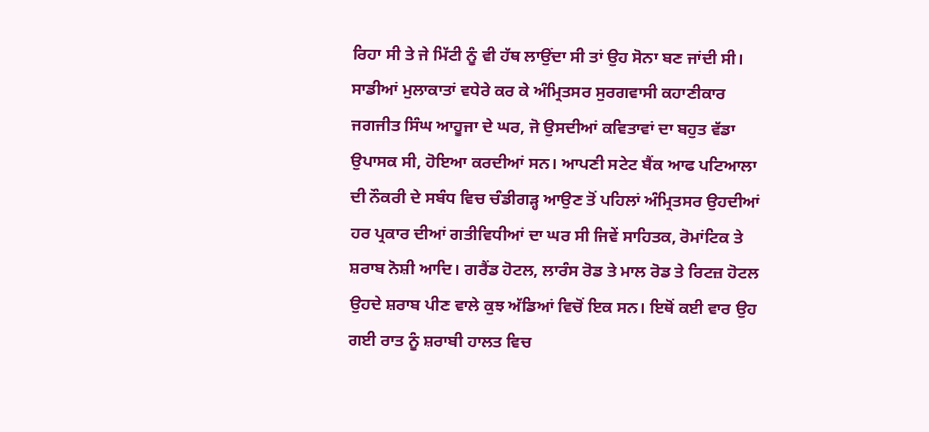ਰਿਹਾ ਸੀ ਤੇ ਜੇ ਮਿੱਟੀ ਨੂੰ ਵੀ ਹੱਥ ਲਾਉਂਦਾ ਸੀ ਤਾਂ ਉਹ ਸੋਨਾ ਬਣ ਜਾਂਦੀ ਸੀ। ਸਾਡੀਆਂ ਮੁਲਾਕਾਤਾਂ ਵਧੇਰੇ ਕਰ ਕੇ ਅੰਮ੍ਰਿਤਸਰ ਸੁਰਗਵਾਸੀ ਕਹਾਣੀਕਾਰ ਜਗਜੀਤ ਸਿੰਘ ਆਹੂਜਾ ਦੇ ਘਰ, ਜੋ ਉਸਦੀਆਂ ਕਵਿਤਾਵਾਂ ਦਾ ਬਹੁਤ ਵੱਡਾ ਉਪਾਸਕ ਸੀ, ਹੋਇਆ ਕਰਦੀਆਂ ਸਨ। ਆਪਣੀ ਸਟੇਟ ਬੈਂਕ ਆਫ ਪਟਿਆਲਾ ਦੀ ਨੌਕਰੀ ਦੇ ਸਬੰਧ ਵਿਚ ਚੰਡੀਗੜ੍ਹ ਆਉਣ ਤੋਂ ਪਹਿਲਾਂ ਅੰਮ੍ਰਿਤਸਰ ਉਹਦੀਆਂ ਹਰ ਪ੍ਰਕਾਰ ਦੀਆਂ ਗਤੀਵਿਧੀਆਂ ਦਾ ਘਰ ਸੀ ਜਿਵੇਂ ਸਾਹਿਤਕ, ਰੋਮਾਂਟਿਕ ਤੇ ਸ਼ਰਾਬ ਨੋਸ਼ੀ ਆਦਿ। ਗਰੈਂਡ ਹੋਟਲ, ਲਾਰੰਸ ਰੋਡ ਤੇ ਮਾਲ ਰੋਡ ਤੇ ਰਿਟਜ਼ ਹੋਟਲ ਉਹਦੇ ਸ਼ਰਾਬ ਪੀਣ ਵਾਲੇ ਕੁਝ ਅੱਡਿਆਂ ਵਿਚੋਂ ਇਕ ਸਨ। ਇਥੋਂ ਕਈ ਵਾਰ ਉਹ ਗਈ ਰਾਤ ਨੂੰ ਸ਼ਰਾਬੀ ਹਾਲਤ ਵਿਚ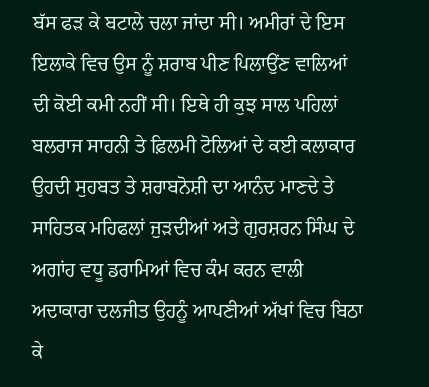ਬੱਸ ਫੜ ਕੇ ਬਟਾਲੇ ਚਲਾ ਜਾਂਦਾ ਸੀ। ਅਮੀਰਾਂ ਦੇ ਇਸ ਇਲਾਕੇ ਵਿਚ ਉਸ ਨੂੰ ਸ਼ਰਾਬ ਪੀਣ ਪਿਲਾਉਂਣ ਵਾਲਿਆਂ ਦੀ ਕੋਈ ਕਮੀ ਨਹੀਂ ਸੀ। ਇਥੇ ਹੀ ਕੁਝ ਸਾਲ ਪਹਿਲਾਂ ਬਲਰਾਜ ਸਾਹਨੀ ਤੇ ਫ਼ਿਲਮੀ ਟੋਲਿਆਂ ਦੇ ਕਈ ਕਲਾਕਾਰ ਉਹਦੀ ਸੁਹਬਤ ਤੇ ਸ਼ਰਾਬਨੋਸ਼ੀ ਦਾ ਆਨੰਦ ਮਾਣਦੇ ਤੇ ਸਾਹਿਤਕ ਮਹਿਫਲਾਂ ਜੁੜਦੀਆਂ ਅਤੇ ਗੁਰਸ਼ਰਨ ਸਿੰਘ ਦੇ ਅਗਾਂਹ ਵਧੂ ਡਰਾਮਿਆਂ ਵਿਚ ਕੰਮ ਕਰਨ ਵਾਲੀ ਅਦਾਕਾਰਾ ਦਲਜੀਤ ਉਹਨੂੰ ਆਪਣੀਆਂ ਅੱਖਾਂ ਵਿਚ ਬਿਠਾ ਕੇ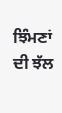ਝਿੰਮਣਾਂ ਦੀ ਝੱਲ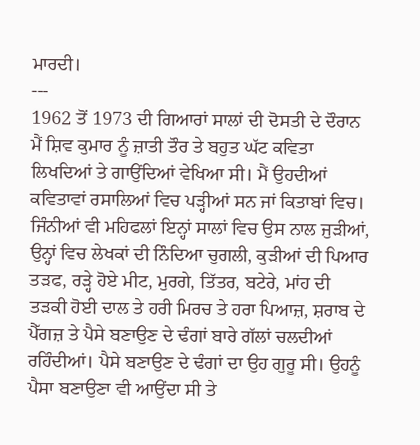ਮਾਰਦੀ।
---
1962 ਤੋਂ 1973 ਦੀ ਗਿਆਰਾਂ ਸਾਲਾਂ ਦੀ ਦੋਸਤੀ ਦੇ ਦੌਰਾਨ ਮੈਂ ਸ਼ਿਵ ਕੁਮਾਰ ਨੂੰ ਜ਼ਾਤੀ ਤੌਰ ਤੇ ਬਹੁਤ ਘੱਟ ਕਵਿਤਾ ਲਿਖਦਿਆਂ ਤੇ ਗਾਉਂਦਿਆਂ ਵੇਖਿਆ ਸੀ। ਮੈਂ ਉਹਦੀਆਂ ਕਵਿਤਾਵਾਂ ਰਸਾਲਿਆਂ ਵਿਚ ਪੜ੍ਹੀਆਂ ਸਨ ਜਾਂ ਕਿਤਾਬਾਂ ਵਿਚ। ਜਿੰਨੀਆਂ ਵੀ ਮਹਿਫਲਾਂ ਇਨ੍ਹਾਂ ਸਾਲਾਂ ਵਿਚ ਉਸ ਨਾਲ ਜੁੜੀਆਂ, ਉਨ੍ਹਾਂ ਵਿਚ ਲੇਖਕਾਂ ਦੀ ਨਿੰਦਿਆ ਚੁਗਲੀ, ਕੁੜੀਆਂ ਦੀ ਪਿਆਰ ਤੜਫ, ਰੜ੍ਹੇ ਹੋਏ ਮੀਟ, ਮੁਰਗੇ, ਤਿੱਤਰ, ਬਟੇਰੇ, ਮਾਂਹ ਦੀ ਤੜਕੀ ਹੋਈ ਦਾਲ ਤੇ ਹਰੀ ਮਿਰਚ ਤੇ ਹਰਾ ਪਿਆਜ਼, ਸ਼ਰਾਬ ਦੇ ਪੈੱਗਜ਼ ਤੇ ਪੈਸੇ ਬਣਾਉਣ ਦੇ ਢੰਗਾਂ ਬਾਰੇ ਗੱਲਾਂ ਚਲਦੀਆਂ ਰਹਿੰਦੀਆਂ। ਪੈਸੇ ਬਣਾਉਣ ਦੇ ਢੰਗਾਂ ਦਾ ਉਹ ਗੁਰੂ ਸੀ। ਉਹਨੂੰ ਪੈਸਾ ਬਣਾਉਣਾ ਵੀ ਆਉਂਦਾ ਸੀ ਤੇ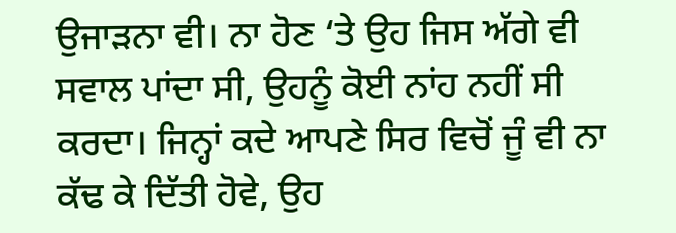ਉਜਾੜਨਾ ਵੀ। ਨਾ ਹੋਣ ‘ਤੇ ਉਹ ਜਿਸ ਅੱਗੇ ਵੀ ਸਵਾਲ ਪਾਂਦਾ ਸੀ, ਉਹਨੂੰ ਕੋਈ ਨਾਂਹ ਨਹੀਂ ਸੀ ਕਰਦਾ। ਜਿਨ੍ਹਾਂ ਕਦੇ ਆਪਣੇ ਸਿਰ ਵਿਚੋਂ ਜੂੰ ਵੀ ਨਾ ਕੱਢ ਕੇ ਦਿੱਤੀ ਹੋਵੇ, ਉਹ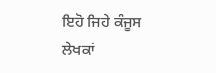ਇਹੋ ਜਿਹੇ ਕੰਜੂਸ ਲੇਖਕਾਂ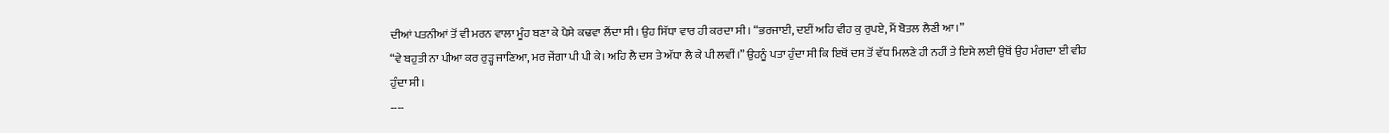ਦੀਆਂ ਪਤਨੀਆਂ ਤੋਂ ਵੀ ਮਰਨ ਵਾਲਾ ਮੂੰਹ ਬਣਾ ਕੇ ਪੈਸੇ ਕਢਵਾ ਲੈਂਦਾ ਸੀ। ਉਹ ਸਿੱਧਾ ਵਾਰ ਹੀ ਕਰਦਾ ਸੀ। “ਭਰਜਾਈ, ਦਈਂ ਅਹਿ ਵੀਹ ਕੁ ਰੁਪਏ, ਮੈਂ ਬੋਤਲ ਲੈਣੀ ਆ।”
“ਵੇ ਬਹੁਤੀ ਨਾ ਪੀਆ ਕਰ ਰੁੜ੍ਹ ਜਾਣਿਆ, ਮਰ ਜੇਂਗਾ ਪੀ ਪੀ ਕੇ। ਅਹਿ ਲੈ ਦਸ ਤੇ ਅੱਧਾ ਲੈ ਕੇ ਪੀ ਲਵੀਂ।” ਉਹਨੂੰ ਪਤਾ ਹੁੰਦਾ ਸੀ ਕਿ ਇਥੋਂ ਦਸ ਤੋਂ ਵੱਧ ਮਿਲਣੇ ਹੀ ਨਹੀਂ ਤੇ ਇਸੇ ਲਈ ਉਥੋਂ ਉਹ ਮੰਗਦਾ ਈ ਵੀਹ ਹੁੰਦਾ ਸੀ।
----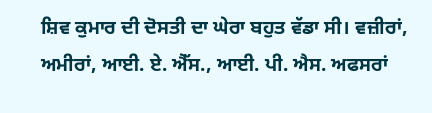ਸ਼ਿਵ ਕੁਮਾਰ ਦੀ ਦੋਸਤੀ ਦਾ ਘੇਰਾ ਬਹੁਤ ਵੱਡਾ ਸੀ। ਵਜ਼ੀਰਾਂ, ਅਮੀਰਾਂ, ਆਈ. ਏ. ਐੱਸ., ਆਈ. ਪੀ. ਐਸ. ਅਫਸਰਾਂ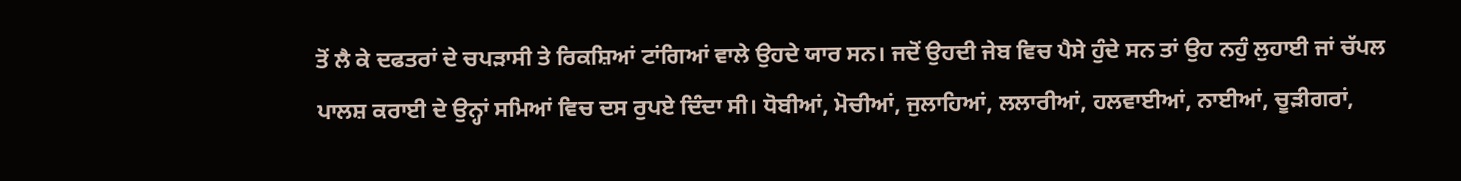ਤੋਂ ਲੈ ਕੇ ਦਫਤਰਾਂ ਦੇ ਚਪੜਾਸੀ ਤੇ ਰਿਕਸ਼ਿਆਂ ਟਾਂਗਿਆਂ ਵਾਲੇ ਉਹਦੇ ਯਾਰ ਸਨ। ਜਦੋਂ ਉਹਦੀ ਜੇਬ ਵਿਚ ਪੈਸੇ ਹੁੰਦੇ ਸਨ ਤਾਂ ਉਹ ਨਹੁੰ ਲੁਹਾਈ ਜਾਂ ਚੱਪਲ ਪਾਲਸ਼ ਕਰਾਈ ਦੇ ਉਨ੍ਹਾਂ ਸਮਿਆਂ ਵਿਚ ਦਸ ਰੁਪਏ ਦਿੰਦਾ ਸੀ। ਧੋਬੀਆਂ, ਮੋਚੀਆਂ, ਜੁਲਾਹਿਆਂ, ਲਲਾਰੀਆਂ, ਹਲਵਾਈਆਂ, ਨਾਈਆਂ, ਚੂੜੀਗਰਾਂ,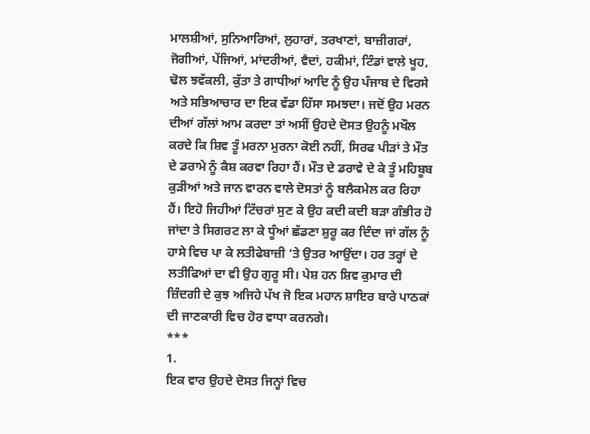ਮਾਲਸ਼ੀਆਂ, ਸੁਨਿਆਰਿਆਂ, ਲੁਹਾਰਾਂ, ਤਰਖਾਣਾਂ, ਬਾਜ਼ੀਗਰਾਂ, ਜੋਗੀਆਂ, ਪੇਂਜਿਆਂ, ਮਾਂਦਰੀਆਂ, ਵੈਦਾਂ, ਹਕੀਮਾਂ, ਟਿੰਡਾਂ ਵਾਲੇ ਖੂਹ, ਢੋਲ ਝਵੱਕਲੀ, ਕੁੱਤਾ ਤੇ ਗਾਧੀਆਂ ਆਦਿ ਨੂੰ ਉਹ ਪੰਜਾਬ ਦੇ ਵਿਰਸੇ ਅਤੇ ਸਭਿਆਚਾਰ ਦਾ ਇਕ ਵੱਡਾ ਹਿੱਸਾ ਸਮਝਦਾ। ਜਦੋਂ ਉਹ ਮਰਨ ਦੀਆਂ ਗੱਲਾਂ ਆਮ ਕਰਦਾ ਤਾਂ ਅਸੀਂ ਉਹਦੇ ਦੋਸਤ ਉਹਨੂੰ ਮਖੌਲ ਕਰਦੇ ਕਿ ਸ਼ਿਵ ਤੂੰ ਮਰਨਾ ਮੁਰਨਾ ਕੋਈ ਨਹੀਂ, ਸਿਰਫ ਪੀੜਾਂ ਤੇ ਮੌਤ ਦੇ ਡਰਾਮੇ ਨੂੰ ਕੈਸ਼ ਕਰਵਾ ਰਿਹਾ ਹੈਂ। ਮੌਤ ਦੇ ਡਰਾਵੇ ਦੇ ਕੇ ਤੂੰ ਮਹਿਬੂਬ ਕੁੜੀਆਂ ਅਤੇ ਜਾਨ ਵਾਰਨ ਵਾਲੇ ਦੋਸਤਾਂ ਨੂੰ ਬਲੈਕਮੇਲ ਕਰ ਰਿਹਾ ਹੈਂ। ਇਹੋ ਜਿਹੀਆਂ ਟਿੱਚਰਾਂ ਸੁਣ ਕੇ ਉਹ ਕਦੀ ਕਦੀ ਬੜਾ ਗੰਭੀਰ ਹੋ ਜਾਂਦਾ ਤੇ ਸਿਗਰਟ ਲਾ ਕੇ ਧੂੰਆਂ ਛੱਡਣਾ ਸ਼ੁਰੂ ਕਰ ਦਿੰਦਾ ਜਾਂ ਗੱਲ ਨੂੰ ਹਾਸੇ ਵਿਚ ਪਾ ਕੇ ਲਤੀਫੇਬਾਜ਼ੀ ‘ਤੇ ਉਤਰ ਆਉਂਦਾ। ਹਰ ਤਰ੍ਹਾਂ ਦੇ ਲਤੀਫਿਆਂ ਦਾ ਵੀ ਉਹ ਗੁਰੂ ਸੀ। ਪੇਸ਼ ਹਨ ਸ਼ਿਵ ਕੁਮਾਰ ਦੀ ਜ਼ਿੰਦਗੀ ਦੇ ਕੁਝ ਅਜਿਹੇ ਪੱਖ ਜੋ ਇਕ ਮਹਾਨ ਸ਼ਾਇਰ ਬਾਰੇ ਪਾਠਕਾਂ ਦੀ ਜਾਣਕਾਰੀ ਵਿਚ ਹੋਰ ਵਾਧਾ ਕਰਨਗੇ।
***
1.
ਇਕ ਵਾਰ ਉਹਦੇ ਦੋਸਤ ਜਿਨ੍ਹਾਂ ਵਿਚ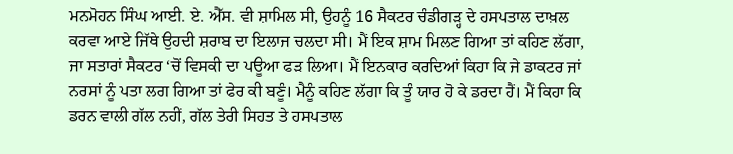ਮਨਮੋਹਨ ਸਿੰਘ ਆਈ. ਏ. ਐੱਸ. ਵੀ ਸ਼ਾਮਿਲ ਸੀ, ਉਹਨੂੰ 16 ਸੈਕਟਰ ਚੰਡੀਗੜ੍ਹ ਦੇ ਹਸਪਤਾਲ ਦਾਖ਼ਲ ਕਰਵਾ ਆਏ ਜਿੱਥੇ ਉਹਦੀ ਸ਼ਰਾਬ ਦਾ ਇਲਾਜ ਚਲਦਾ ਸੀ। ਮੈਂ ਇਕ ਸ਼ਾਮ ਮਿਲਣ ਗਿਆ ਤਾਂ ਕਹਿਣ ਲੱਗਾ, ਜਾ ਸਤਾਰਾਂ ਸੈਕਟਰ ‘ਚੋਂ ਵਿਸਕੀ ਦਾ ਪਊਆ ਫੜ ਲਿਆ। ਮੈਂ ਇਨਕਾਰ ਕਰਦਿਆਂ ਕਿਹਾ ਕਿ ਜੇ ਡਾਕਟਰ ਜਾਂ ਨਰਸਾਂ ਨੂੰ ਪਤਾ ਲਗ ਗਿਆ ਤਾਂ ਫੇਰ ਕੀ ਬਣੂੰ। ਮੈਨੂੰ ਕਹਿਣ ਲੱਗਾ ਕਿ ਤੂੰ ਯਾਰ ਹੋ ਕੇ ਡਰਦਾ ਹੈਂ। ਮੈਂ ਕਿਹਾ ਕਿ ਡਰਨ ਵਾਲੀ ਗੱਲ ਨਹੀਂ, ਗੱਲ ਤੇਰੀ ਸਿਹਤ ਤੇ ਹਸਪਤਾਲ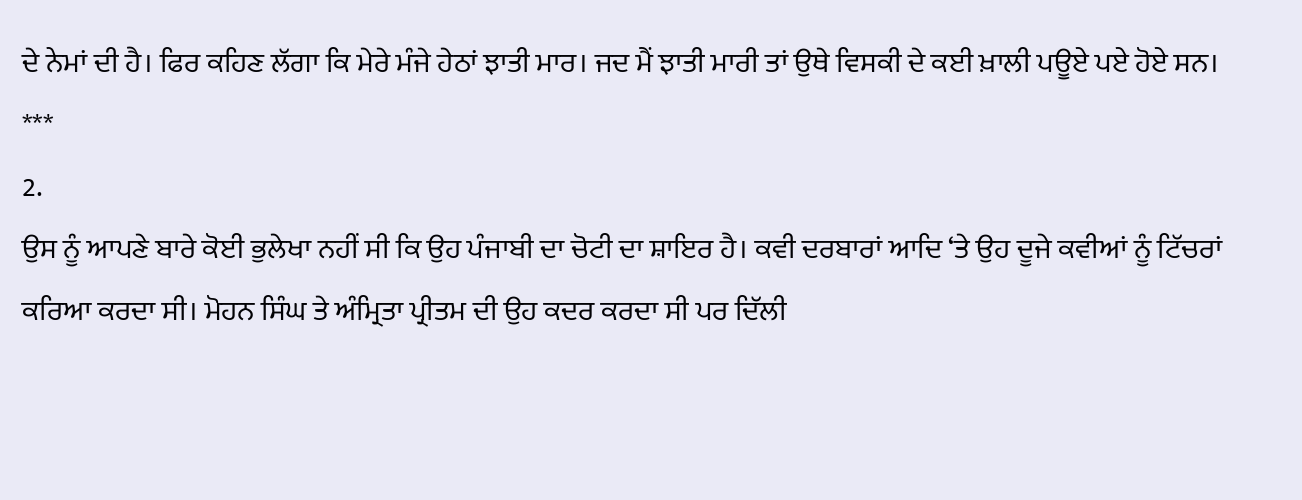ਦੇ ਨੇਮਾਂ ਦੀ ਹੈ। ਫਿਰ ਕਹਿਣ ਲੱਗਾ ਕਿ ਮੇਰੇ ਮੰਜੇ ਹੇਠਾਂ ਝਾਤੀ ਮਾਰ। ਜਦ ਮੈਂ ਝਾਤੀ ਮਾਰੀ ਤਾਂ ਉਥੇ ਵਿਸਕੀ ਦੇ ਕਈ ਖ਼ਾਲੀ ਪਊਏ ਪਏ ਹੋਏ ਸਨ।
***
2.
ਉਸ ਨੂੰ ਆਪਣੇ ਬਾਰੇ ਕੋਈ ਭੁਲੇਖਾ ਨਹੀਂ ਸੀ ਕਿ ਉਹ ਪੰਜਾਬੀ ਦਾ ਚੋਟੀ ਦਾ ਸ਼ਾਇਰ ਹੈ। ਕਵੀ ਦਰਬਾਰਾਂ ਆਦਿ ‘ਤੇ ਉਹ ਦੂਜੇ ਕਵੀਆਂ ਨੂੰ ਟਿੱਚਰਾਂ ਕਰਿਆ ਕਰਦਾ ਸੀ। ਮੋਹਨ ਸਿੰਘ ਤੇ ਅੰਮ੍ਰਿਤਾ ਪ੍ਰੀਤਮ ਦੀ ਉਹ ਕਦਰ ਕਰਦਾ ਸੀ ਪਰ ਦਿੱਲੀ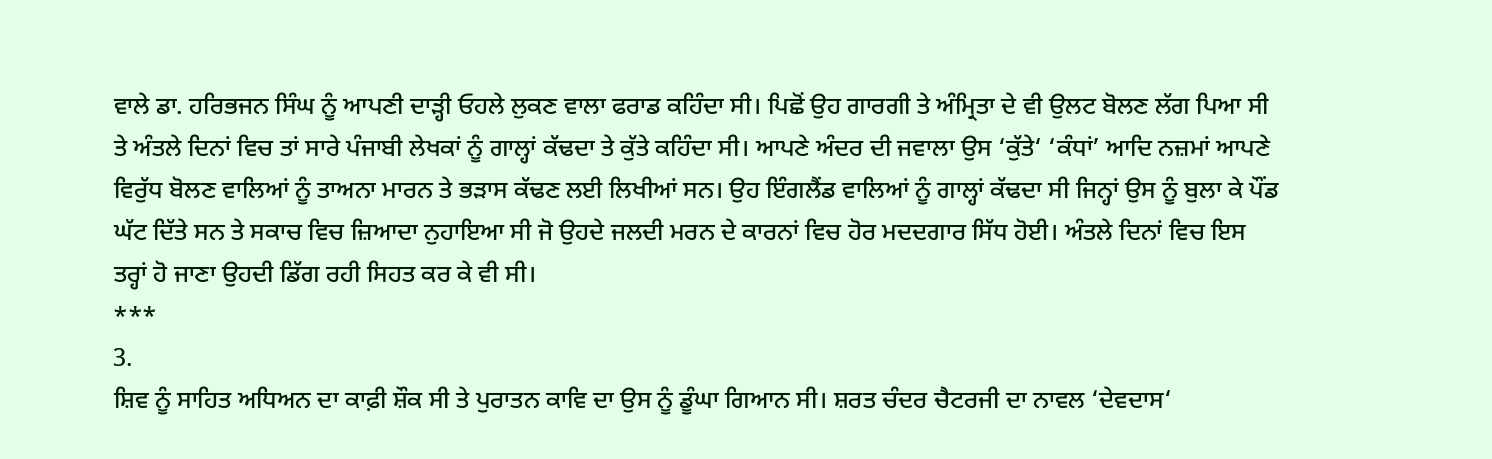ਵਾਲੇ ਡਾ. ਹਰਿਭਜਨ ਸਿੰਘ ਨੂੰ ਆਪਣੀ ਦਾੜ੍ਹੀ ਓਹਲੇ ਲੁਕਣ ਵਾਲਾ ਫਰਾਡ ਕਹਿੰਦਾ ਸੀ। ਪਿਛੋਂ ਉਹ ਗਾਰਗੀ ਤੇ ਅੰਮ੍ਰਿਤਾ ਦੇ ਵੀ ਉਲਟ ਬੋਲਣ ਲੱਗ ਪਿਆ ਸੀ ਤੇ ਅੰਤਲੇ ਦਿਨਾਂ ਵਿਚ ਤਾਂ ਸਾਰੇ ਪੰਜਾਬੀ ਲੇਖਕਾਂ ਨੂੰ ਗਾਲ੍ਹਾਂ ਕੱਢਦਾ ਤੇ ਕੁੱਤੇ ਕਹਿੰਦਾ ਸੀ। ਆਪਣੇ ਅੰਦਰ ਦੀ ਜਵਾਲਾ ਉਸ ‘ਕੁੱਤੇ‘ ‘ਕੰਧਾਂ’ ਆਦਿ ਨਜ਼ਮਾਂ ਆਪਣੇ ਵਿਰੁੱਧ ਬੋਲਣ ਵਾਲਿਆਂ ਨੂੰ ਤਾਅਨਾ ਮਾਰਨ ਤੇ ਭੜਾਸ ਕੱਢਣ ਲਈ ਲਿਖੀਆਂ ਸਨ। ਉਹ ਇੰਗਲੈਂਡ ਵਾਲਿਆਂ ਨੂੰ ਗਾਲ੍ਹਾਂ ਕੱਢਦਾ ਸੀ ਜਿਨ੍ਹਾਂ ਉਸ ਨੂੰ ਬੁਲਾ ਕੇ ਪੌਂਡ ਘੱਟ ਦਿੱਤੇ ਸਨ ਤੇ ਸਕਾਚ ਵਿਚ ਜ਼ਿਆਦਾ ਨੁਹਾਇਆ ਸੀ ਜੋ ਉਹਦੇ ਜਲਦੀ ਮਰਨ ਦੇ ਕਾਰਨਾਂ ਵਿਚ ਹੋਰ ਮਦਦਗਾਰ ਸਿੱਧ ਹੋਈ। ਅੰਤਲੇ ਦਿਨਾਂ ਵਿਚ ਇਸ ਤਰ੍ਹਾਂ ਹੋ ਜਾਣਾ ਉਹਦੀ ਡਿੱਗ ਰਹੀ ਸਿਹਤ ਕਰ ਕੇ ਵੀ ਸੀ।
***
3.
ਸ਼ਿਵ ਨੂੰ ਸਾਹਿਤ ਅਧਿਅਨ ਦਾ ਕਾਫ਼ੀ ਸ਼ੌਕ ਸੀ ਤੇ ਪੁਰਾਤਨ ਕਾਵਿ ਦਾ ਉਸ ਨੂੰ ਡੂੰਘਾ ਗਿਆਨ ਸੀ। ਸ਼ਰਤ ਚੰਦਰ ਚੈਟਰਜੀ ਦਾ ਨਾਵਲ ‘ਦੇਵਦਾਸ‘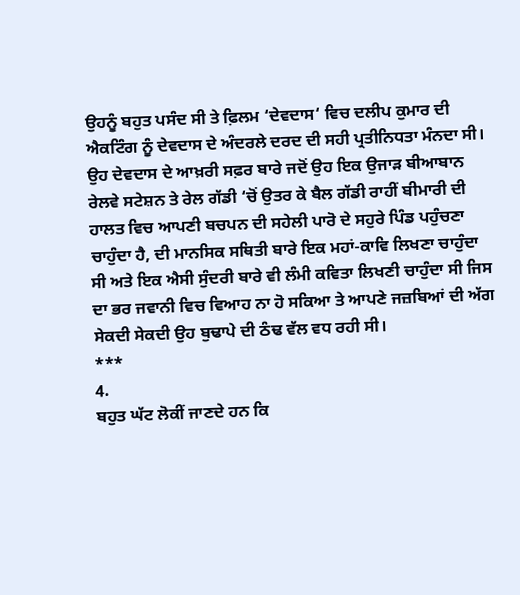ਉਹਨੂੰ ਬਹੁਤ ਪਸੰਦ ਸੀ ਤੇ ਫ਼ਿਲਮ ‘ਦੇਵਦਾਸ‘ ਵਿਚ ਦਲੀਪ ਕੁਮਾਰ ਦੀ ਐਕਟਿੰਗ ਨੂੰ ਦੇਵਦਾਸ ਦੇ ਅੰਦਰਲੇ ਦਰਦ ਦੀ ਸਹੀ ਪ੍ਰਤੀਨਿਧਤਾ ਮੰਨਦਾ ਸੀ। ਉਹ ਦੇਵਦਾਸ ਦੇ ਆਖ਼ਰੀ ਸਫ਼ਰ ਬਾਰੇ ਜਦੋਂ ਉਹ ਇਕ ਉਜਾੜ ਬੀਆਬਾਨ ਰੇਲਵੇ ਸਟੇਸ਼ਨ ਤੇ ਰੇਲ ਗੱਡੀ ‘ਚੋਂ ਉਤਰ ਕੇ ਬੈਲ ਗੱਡੀ ਰਾਹੀਂ ਬੀਮਾਰੀ ਦੀ ਹਾਲਤ ਵਿਚ ਆਪਣੀ ਬਚਪਨ ਦੀ ਸਹੇਲੀ ਪਾਰੋ ਦੇ ਸਹੁਰੇ ਪਿੰਡ ਪਹੁੰਚਣਾ ਚਾਹੁੰਦਾ ਹੈ, ਦੀ ਮਾਨਸਿਕ ਸਥਿਤੀ ਬਾਰੇ ਇਕ ਮਹਾਂ-ਕਾਵਿ ਲਿਖਣਾ ਚਾਹੁੰਦਾ ਸੀ ਅਤੇ ਇਕ ਐਸੀ ਸੁੰਦਰੀ ਬਾਰੇ ਵੀ ਲੰਮੀ ਕਵਿਤਾ ਲਿਖਣੀ ਚਾਹੁੰਦਾ ਸੀ ਜਿਸ ਦਾ ਭਰ ਜਵਾਨੀ ਵਿਚ ਵਿਆਹ ਨਾ ਹੋ ਸਕਿਆ ਤੇ ਆਪਣੇ ਜਜ਼ਬਿਆਂ ਦੀ ਅੱਗ ਸੇਕਦੀ ਸੇਕਦੀ ਉਹ ਬੁਢਾਪੇ ਦੀ ਠੰਢ ਵੱਲ ਵਧ ਰਹੀ ਸੀ।
***
4.
ਬਹੁਤ ਘੱਟ ਲੋਕੀਂ ਜਾਣਦੇ ਹਨ ਕਿ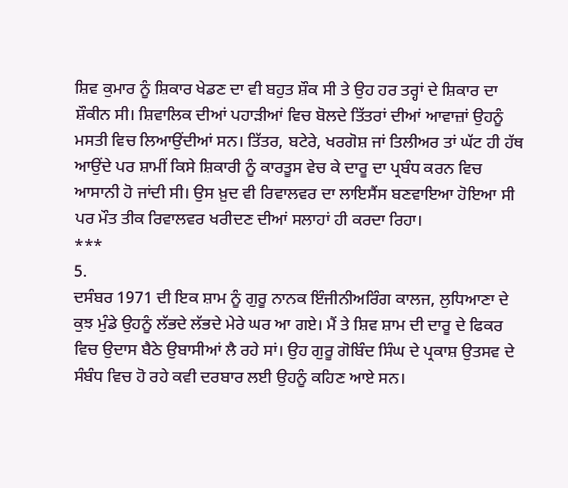ਸ਼ਿਵ ਕੁਮਾਰ ਨੂੰ ਸ਼ਿਕਾਰ ਖੇਡਣ ਦਾ ਵੀ ਬਹੁਤ ਸ਼ੌਕ ਸੀ ਤੇ ਉਹ ਹਰ ਤਰ੍ਹਾਂ ਦੇ ਸ਼ਿਕਾਰ ਦਾ ਸ਼ੌਕੀਨ ਸੀ। ਸ਼ਿਵਾਲਿਕ ਦੀਆਂ ਪਹਾੜੀਆਂ ਵਿਚ ਬੋਲਦੇ ਤਿੱਤਰਾਂ ਦੀਆਂ ਆਵਾਜ਼ਾਂ ਉਹਨੂੰ ਮਸਤੀ ਵਿਚ ਲਿਆਉਂਦੀਆਂ ਸਨ। ਤਿੱਤਰ, ਬਟੇਰੇ, ਖਰਗੋਸ਼ ਜਾਂ ਤਿਲੀਅਰ ਤਾਂ ਘੱਟ ਹੀ ਹੱਥ ਆਉਂਦੇ ਪਰ ਸ਼ਾਮੀਂ ਕਿਸੇ ਸ਼ਿਕਾਰੀ ਨੂੰ ਕਾਰਤੂਸ ਵੇਚ ਕੇ ਦਾਰੂ ਦਾ ਪ੍ਰਬੰਧ ਕਰਨ ਵਿਚ ਆਸਾਨੀ ਹੋ ਜਾਂਦੀ ਸੀ। ਉਸ ਖ਼ੁਦ ਵੀ ਰਿਵਾਲਵਰ ਦਾ ਲਾਇਸੈਂਸ ਬਣਵਾਇਆ ਹੋਇਆ ਸੀ ਪਰ ਮੌਤ ਤੀਕ ਰਿਵਾਲਵਰ ਖਰੀਦਣ ਦੀਆਂ ਸਲਾਹਾਂ ਹੀ ਕਰਦਾ ਰਿਹਾ।
***
5.
ਦਸੰਬਰ 1971 ਦੀ ਇਕ ਸ਼ਾਮ ਨੂੰ ਗੁਰੂ ਨਾਨਕ ਇੰਜੀਨੀਅਰਿੰਗ ਕਾਲਜ, ਲੁਧਿਆਣਾ ਦੇ ਕੁਝ ਮੁੰਡੇ ਉਹਨੂੰ ਲੱਭਦੇ ਲੱਭਦੇ ਮੇਰੇ ਘਰ ਆ ਗਏ। ਮੈਂ ਤੇ ਸ਼ਿਵ ਸ਼ਾਮ ਦੀ ਦਾਰੂ ਦੇ ਫਿਕਰ ਵਿਚ ਉਦਾਸ ਬੈਠੇ ਉਬਾਸੀਆਂ ਲੈ ਰਹੇ ਸਾਂ। ਉਹ ਗੁਰੂ ਗੋਬਿੰਦ ਸਿੰਘ ਦੇ ਪ੍ਰਕਾਸ਼ ਉਤਸਵ ਦੇ ਸੰਬੰਧ ਵਿਚ ਹੋ ਰਹੇ ਕਵੀ ਦਰਬਾਰ ਲਈ ਉਹਨੂੰ ਕਹਿਣ ਆਏ ਸਨ।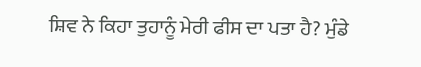ਸ਼ਿਵ ਨੇ ਕਿਹਾ ਤੁਹਾਨੂੰ ਮੇਰੀ ਫੀਸ ਦਾ ਪਤਾ ਹੈ? ਮੁੰਡੇ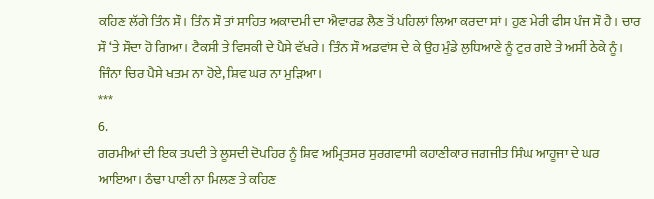ਕਹਿਣ ਲੱਗੇ ਤਿੰਨ ਸੌ। ਤਿੰਨ ਸੌ ਤਾਂ ਸਾਹਿਤ ਅਕਾਦਮੀ ਦਾ ਐਵਾਰਡ ਲੈਣ ਤੋਂ ਪਹਿਲਾਂ ਲਿਆ ਕਰਦਾ ਸਾਂ। ਹੁਣ ਮੇਰੀ ਫੀਸ ਪੰਜ ਸੌ ਹੈ। ਚਾਰ ਸੌ ‘ਤੇ ਸੌਦਾ ਹੋ ਗਿਆ। ਟੈਕਸੀ ਤੇ ਵਿਸਕੀ ਦੇ ਪੈਸੇ ਵੱਖਰੇ। ਤਿੰਨ ਸੌ ਅਡਵਾਂਸ ਦੇ ਕੇ ਉਹ ਮੁੰਡੇ ਲੁਧਿਆਣੇ ਨੂੰ ਟੁਰ ਗਏ ਤੇ ਅਸੀਂ ਠੇਕੇ ਨੂੰ। ਜਿੰਨਾ ਚਿਰ ਪੈਸੇ ਖਤਮ ਨਾ ਹੋਏ, ਸ਼ਿਵ ਘਰ ਨਾ ਮੁੜਿਆ।
***
6.
ਗਰਮੀਆਂ ਦੀ ਇਕ ਤਪਦੀ ਤੇ ਲੂਸਦੀ ਦੋਪਹਿਰ ਨੂੰ ਸ਼ਿਵ ਅਮ੍ਰਿਤਸਰ ਸੁਰਗਵਾਸੀ ਕਹਾਣੀਕਾਰ ਜਗਜੀਤ ਸਿੰਘ ਆਹੂਜਾ ਦੇ ਘਰ ਆਇਆ। ਠੰਢਾ ਪਾਣੀ ਨਾ ਮਿਲਣ ਤੇ ਕਹਿਣ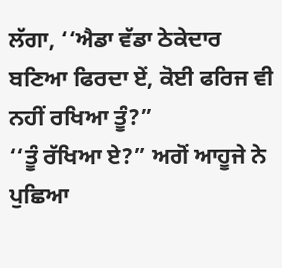ਲੱਗਾ, ‘‘ਐਡਾ ਵੱਡਾ ਠੇਕੇਦਾਰ ਬਣਿਆ ਫਿਰਦਾ ਏਂ, ਕੋਈ ਫਰਿਜ ਵੀ ਨਹੀਂ ਰਖਿਆ ਤੂੰ?”
‘‘ਤੂੰ ਰੱਖਿਆ ਏ?” ਅਗੋਂ ਆਹੂਜੇ ਨੇ ਪੁਛਿਆ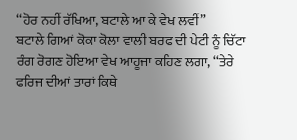‘‘ਹੋਰ ਨਹੀਂ ਰੱਖਿਆ, ਬਟਾਲੇ ਆ ਕੇ ਵੇਖ ਲਵੀਂ”
ਬਟਾਲੇ ਗਿਆਂ ਕੋਕਾ ਕੋਲਾ ਵਾਲੀ ਬਰਫ ਦੀ ਪੇਟੀ ਨੂੰ ਚਿੱਟਾ ਰੰਗ ਰੋਗਣ ਹੋਇਆ ਵੇਖ ਆਹੂਜਾ ਕਹਿਣ ਲਗਾ, ‘‘ਤੇਰੇ ਫਰਿਜ ਦੀਆਂ ਤਾਰਾਂ ਕਿਥੇ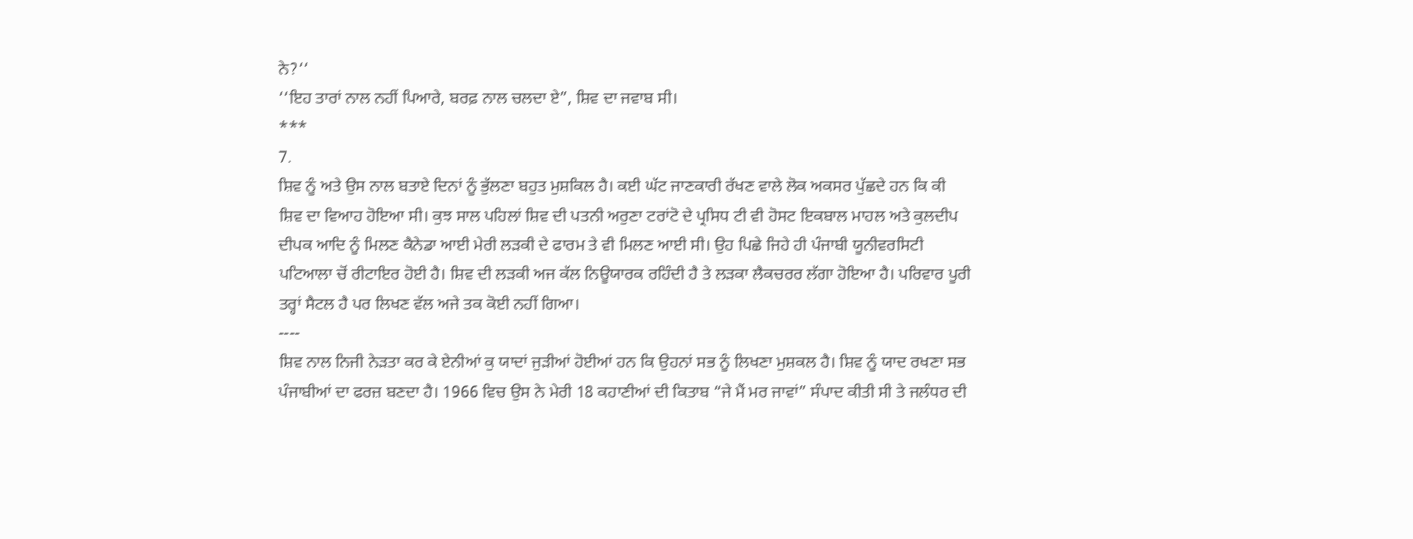ਨੇ?‘‘
‘‘ਇਹ ਤਾਰਾਂ ਨਾਲ ਨਹੀਂ ਪਿਆਰੇ, ਬਰਫ਼ ਨਾਲ ਚਲਦਾ ਏ”, ਸ਼ਿਵ ਦਾ ਜਵਾਬ ਸੀ।
***
7.
ਸ਼ਿਵ ਨੂੰ ਅਤੇ ਉਸ ਨਾਲ ਬਤਾਏ ਦਿਨਾਂ ਨੂੰ ਭੁੱਲਣਾ ਬਹੁਤ ਮੁਸ਼ਕਿਲ ਹੈ। ਕਈ ਘੱਟ ਜਾਣਕਾਰੀ ਰੱਖਣ ਵਾਲੇ ਲੋਕ ਅਕਸਰ ਪੁੱਛਦੇ ਹਨ ਕਿ ਕੀ ਸ਼ਿਵ ਦਾ ਵਿਆਹ ਹੋਇਆ ਸੀ। ਕੁਝ ਸਾਲ ਪਹਿਲਾਂ ਸ਼ਿਵ ਦੀ ਪਤਨੀ ਅਰੁਣਾ ਟਰਾਂਟੋ ਦੇ ਪ੍ਰਸਿਧ ਟੀ ਵੀ ਹੋਸਟ ਇਕਬਾਲ ਮਾਹਲ ਅਤੇ ਕੁਲਦੀਪ ਦੀਪਕ ਆਦਿ ਨੂੰ ਮਿਲਣ ਕੈਨੇਡਾ ਆਈ ਮੇਰੀ ਲੜਕੀ ਦੇ ਫਾਰਮ ਤੇ ਵੀ ਮਿਲਣ ਆਈ ਸੀ। ਉਹ ਪਿਛੇ ਜਿਹੇ ਹੀ ਪੰਜਾਬੀ ਯੂਨੀਵਰਸਿਟੀ ਪਟਿਆਲਾ ਚੋਂ ਰੀਟਾਇਰ ਹੋਈ ਹੈ। ਸ਼ਿਵ ਦੀ ਲੜਕੀ ਅਜ ਕੱਲ ਨਿਊਯਾਰਕ ਰਹਿੰਦੀ ਹੈ ਤੇ ਲੜਕਾ ਲੈਕਚਰਰ ਲੱਗਾ ਹੋਇਆ ਹੈ। ਪਰਿਵਾਰ ਪੂਰੀ ਤਰ੍ਹਾਂ ਸੈਟਲ ਹੈ ਪਰ ਲਿਖਣ ਵੱਲ ਅਜੇ ਤਕ ਕੋਈ ਨਹੀਂ ਗਿਆ।
----
ਸ਼ਿਵ ਨਾਲ ਨਿਜੀ ਨੇੜਤਾ ਕਰ ਕੇ ਏਨੀਆਂ ਕੁ ਯਾਦਾਂ ਜੁੜੀਆਂ ਹੋਈਆਂ ਹਨ ਕਿ ਉਹਨਾਂ ਸਭ ਨੂੰ ਲਿਖਣਾ ਮੁਸ਼ਕਲ ਹੈ। ਸ਼ਿਵ ਨੂੰ ਯਾਦ ਰਖਣਾ ਸਭ ਪੰਜਾਬੀਆਂ ਦਾ ਫਰਜ਼ ਬਣਦਾ ਹੈ। 1966 ਵਿਚ ਉਸ ਨੇ ਮੇਰੀ 18 ਕਹਾਣੀਆਂ ਦੀ ਕਿਤਾਬ “ਜੇ ਮੈਂ ਮਰ ਜਾਵਾਂ” ਸੰਪਾਦ ਕੀਤੀ ਸੀ ਤੇ ਜਲੰਧਰ ਦੀ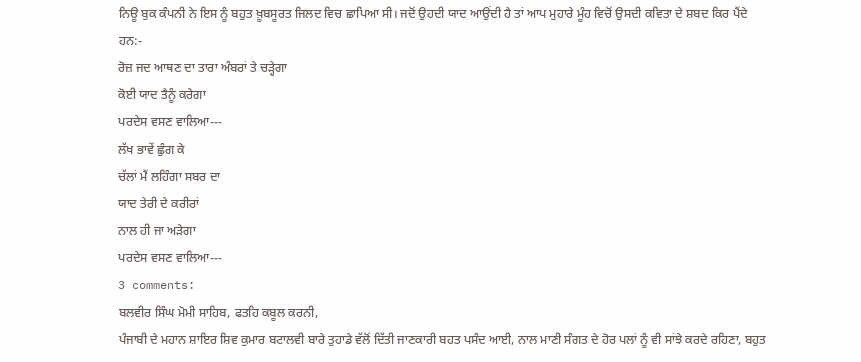ਨਿਊ ਬੁਕ ਕੰਪਨੀ ਨੇ ਇਸ ਨੂੰ ਬਹੁਤ ਖ਼ੂਬਸੂਰਤ ਜਿਲਦ ਵਿਚ ਛਾਪਿਆ ਸੀ। ਜਦੋਂ ਉਹਦੀ ਯਾਦ ਆਉਂਦੀ ਹੈ ਤਾਂ ਆਪ ਮੁਹਾਰੇ ਮੂੰਹ ਵਿਚੋਂ ਉਸਦੀ ਕਵਿਤਾ ਦੇ ਸ਼ਬਦ ਕਿਰ ਪੈਂਦੇ ਹਨ:-
ਰੋਜ਼ ਜਦ ਆਥਣ ਦਾ ਤਾਰਾ ਅੰਬਰਾਂ ਤੇ ਚੜ੍ਹੇਗਾ
ਕੋਈ ਯਾਦ ਤੈਨੂੰ ਕਰੇਗਾ
ਪਰਦੇਸ ਵਸਣ ਵਾਲਿਆ---
ਲੱਖ ਭਾਵੇਂ ਛੁੰਗ ਕੇ
ਚੱਲਾਂ ਮੈਂ ਲਹਿੰਗਾ ਸਬਰ ਦਾ
ਯਾਦ ਤੇਰੀ ਦੇ ਕਰੀਰਾਂ
ਨਾਲ ਹੀ ਜਾ ਅੜੇਗਾ
ਪਰਦੇਸ ਵਸਣ ਵਾਲਿਆ---
3 comments:
ਬਲਵੀਰ ਸਿੰਘ ਮੋਮੀ ਸਾਹਿਬ, ਫਤਹਿ ਕਬੂਲ ਕਰਨੀ,
ਪੰਜਾਬੀ ਦੇ ਮਹਾਨ ਸ਼ਾਇਰ ਸ਼ਿਵ ਕੁਮਾਰ ਬਟਾਲਵੀ ਬਾਰੇ ਤੁਹਾਡੇ ਵੱਲੋਂ ਦਿੱਤੀ ਜਾਣਕਾਰੀ ਬਹਤ ਪਸੰਦ ਆਈ, ਨਾਲ ਮਾਣੀ ਸੰਗਤ ਦੇ ਹੋਰ ਪਲਾਂ ਨੂੰ ਵੀ ਸਾਂਝੇ ਕਰਦੇ ਰਹਿਣਾ, ਬਹੁਤ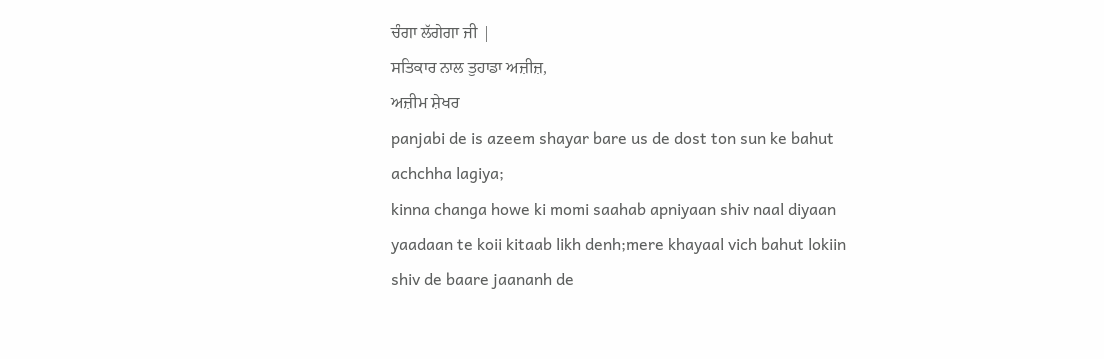ਚੰਗਾ ਲੱਗੇਗਾ ਜੀ |
ਸਤਿਕਾਰ ਨਾਲ ਤੁਹਾਡਾ ਅਜ਼ੀਜ਼,
ਅਜ਼ੀਮ ਸ਼ੇਖਰ
panjabi de is azeem shayar bare us de dost ton sun ke bahut achchha lagiya;
kinna changa howe ki momi saahab apniyaan shiv naal diyaan yaadaan te koii kitaab likh denh;mere khayaal vich bahut lokiin shiv de baare jaananh de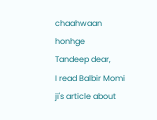chaahwaan honhge
Tandeep dear,
I read Balbir Momi ji's article about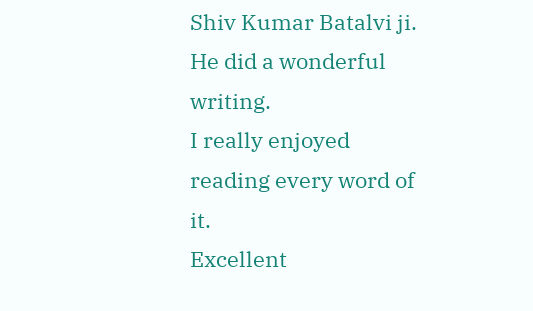Shiv Kumar Batalvi ji.
He did a wonderful writing.
I really enjoyed reading every word of it.
Excellent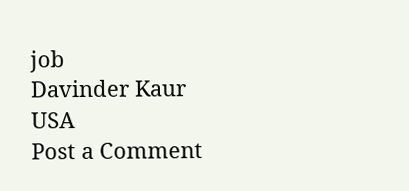job
Davinder Kaur
USA
Post a Comment